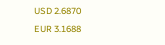USD 2.6870
EUR 3.1688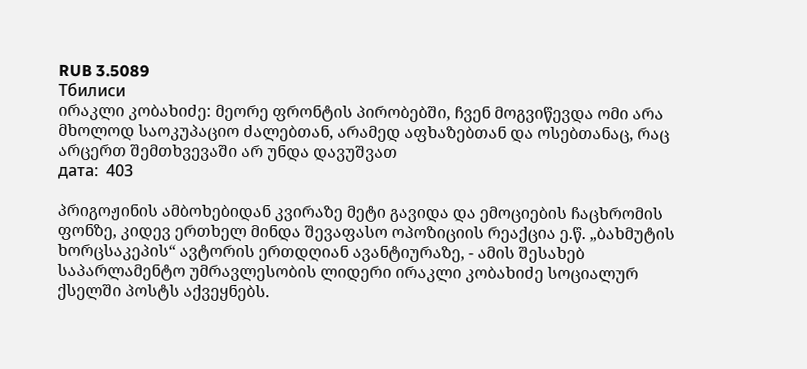RUB 3.5089
Тбилиси
ირაკლი კობახიძე: მეორე ფრონტის პირობებში, ჩვენ მოგვიწევდა ომი არა მხოლოდ საოკუპაციო ძალებთან, არამედ აფხაზებთან და ოსებთანაც, რაც არცერთ შემთხვევაში არ უნდა დავუშვათ
дата:  403

პრიგოჟინის ამბოხებიდან კვირაზე მეტი გავიდა და ემოციების ჩაცხრომის ფონზე, კიდევ ერთხელ მინდა შევაფასო ოპოზიციის რეაქცია ე.წ. „ბახმუტის ხორცსაკეპის“ ავტორის ერთდღიან ავანტიურაზე, - ამის შესახებ საპარლამენტო უმრავლესობის ლიდერი ირაკლი კობახიძე სოციალურ ქსელში პოსტს აქვეყნებს.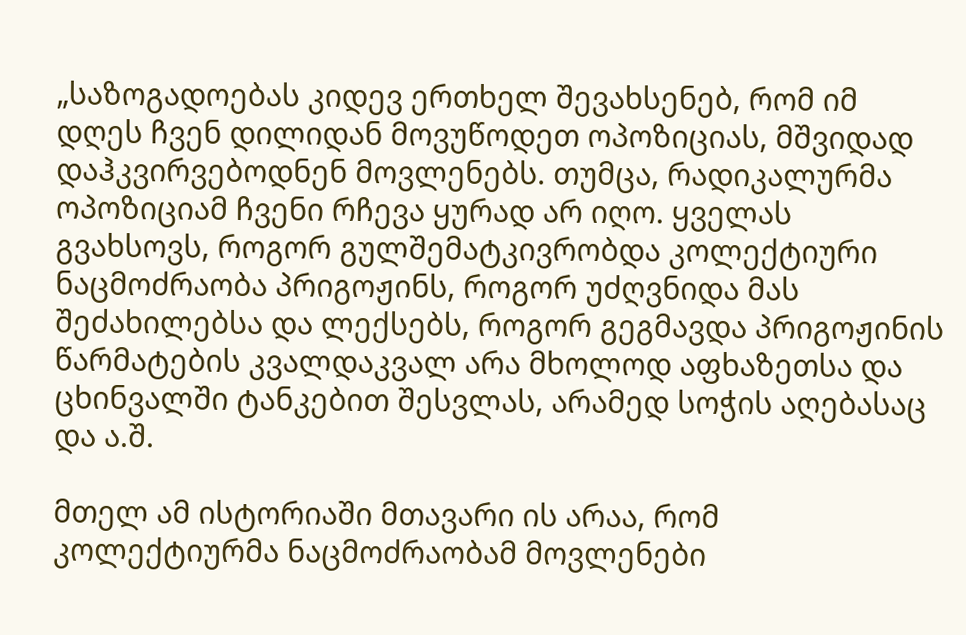„საზოგადოებას კიდევ ერთხელ შევახსენებ, რომ იმ დღეს ჩვენ დილიდან მოვუწოდეთ ოპოზიციას, მშვიდად დაჰკვირვებოდნენ მოვლენებს. თუმცა, რადიკალურმა ოპოზიციამ ჩვენი რჩევა ყურად არ იღო. ყველას გვახსოვს, როგორ გულშემატკივრობდა კოლექტიური ნაცმოძრაობა პრიგოჟინს, როგორ უძღვნიდა მას შეძახილებსა და ლექსებს, როგორ გეგმავდა პრიგოჟინის წარმატების კვალდაკვალ არა მხოლოდ აფხაზეთსა და ცხინვალში ტანკებით შესვლას, არამედ სოჭის აღებასაც და ა.შ.

მთელ ამ ისტორიაში მთავარი ის არაა, რომ კოლექტიურმა ნაცმოძრაობამ მოვლენები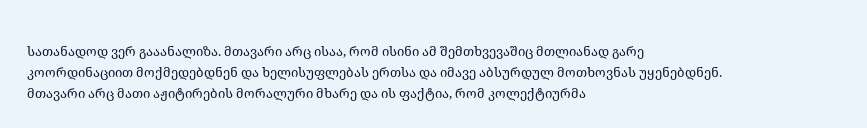სათანადოდ ვერ გააანალიზა. მთავარი არც ისაა, რომ ისინი ამ შემთხვევაშიც მთლიანად გარე კოორდინაციით მოქმედებდნენ და ხელისუფლებას ერთსა და იმავე აბსურდულ მოთხოვნას უყენებდნენ. მთავარი არც მათი აჟიტირების მორალური მხარე და ის ფაქტია, რომ კოლექტიურმა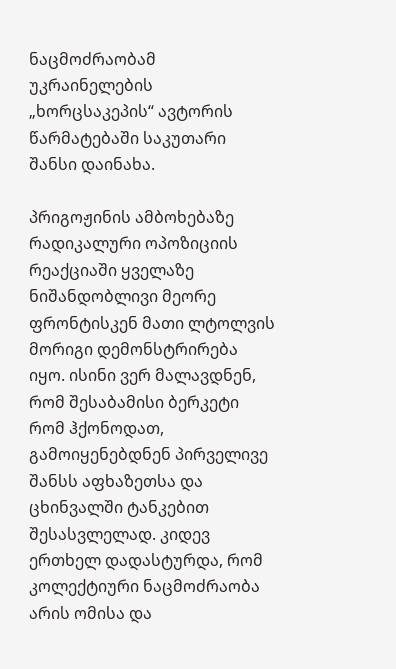ნაცმოძრაობამ უკრაინელების „ხორცსაკეპის“ ავტორის წარმატებაში საკუთარი შანსი დაინახა.

პრიგოჟინის ამბოხებაზე რადიკალური ოპოზიციის რეაქციაში ყველაზე ნიშანდობლივი მეორე ფრონტისკენ მათი ლტოლვის მორიგი დემონსტრირება იყო. ისინი ვერ მალავდნენ, რომ შესაბამისი ბერკეტი რომ ჰქონოდათ, გამოიყენებდნენ პირველივე შანსს აფხაზეთსა და ცხინვალში ტანკებით შესასვლელად. კიდევ ერთხელ დადასტურდა, რომ კოლექტიური ნაცმოძრაობა არის ომისა და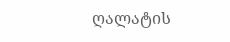ღალატის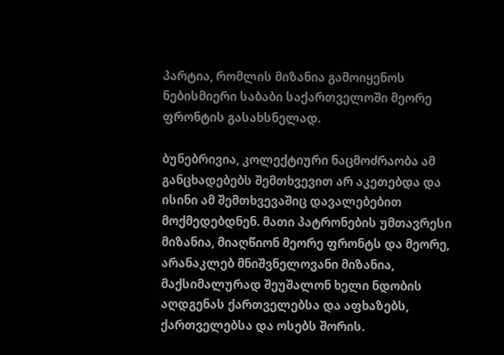პარტია, რომლის მიზანია გამოიყენოს ნებისმიერი საბაბი საქართველოში მეორე ფრონტის გასახსნელად.

ბუნებრივია, კოლექტიური ნაცმოძრაობა ამ განცხადებებს შემთხვევით არ აკეთებდა და ისინი ამ შემთხვევაშიც დავალებებით მოქმედებდნენ. მათი პატრონების უმთავრესი მიზანია, მიაღწიონ მეორე ფრონტს და მეორე, არანაკლებ მნიშვნელოვანი მიზანია, მაქსიმალურად შეუშალონ ხელი ნდობის აღდგენას ქართველებსა და აფხაზებს, ქართველებსა და ოსებს შორის.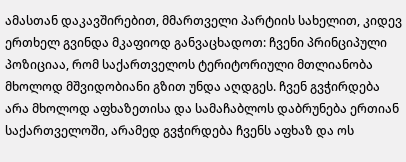ამასთან დაკავშირებით, მმართველი პარტიის სახელით, კიდევ ერთხელ გვინდა მკაფიოდ განვაცხადოთ: ჩვენი პრინციპული პოზიციაა, რომ საქართველოს ტერიტორიული მთლიანობა მხოლოდ მშვიდობიანი გზით უნდა აღდგეს. ჩვენ გვჭირდება არა მხოლოდ აფხაზეთისა და სამაჩაბლოს დაბრუნება ერთიან საქართველოში, არამედ გვჭირდება ჩვენს აფხაზ და ოს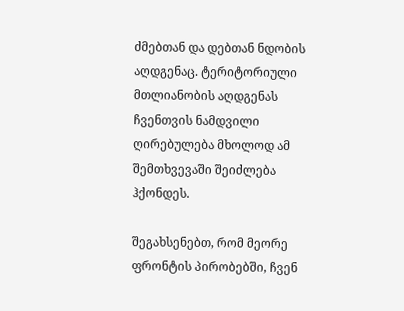ძმებთან და დებთან ნდობის აღდგენაც. ტერიტორიული მთლიანობის აღდგენას ჩვენთვის ნამდვილი ღირებულება მხოლოდ ამ შემთხვევაში შეიძლება ჰქონდეს.

შეგახსენებთ, რომ მეორე ფრონტის პირობებში, ჩვენ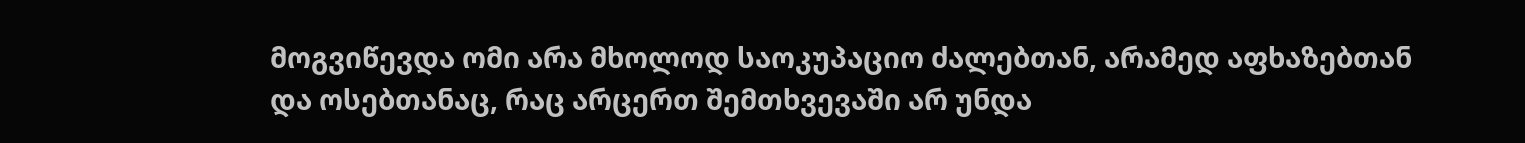მოგვიწევდა ომი არა მხოლოდ საოკუპაციო ძალებთან, არამედ აფხაზებთან და ოსებთანაც, რაც არცერთ შემთხვევაში არ უნდა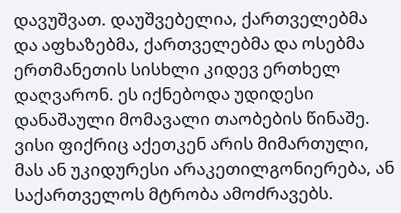დავუშვათ. დაუშვებელია, ქართველებმა და აფხაზებმა, ქართველებმა და ოსებმა ერთმანეთის სისხლი კიდევ ერთხელ დაღვარონ. ეს იქნებოდა უდიდესი დანაშაული მომავალი თაობების წინაშე. ვისი ფიქრიც აქეთკენ არის მიმართული, მას ან უკიდურესი არაკეთილგონიერება, ან საქართველოს მტრობა ამოძრავებს.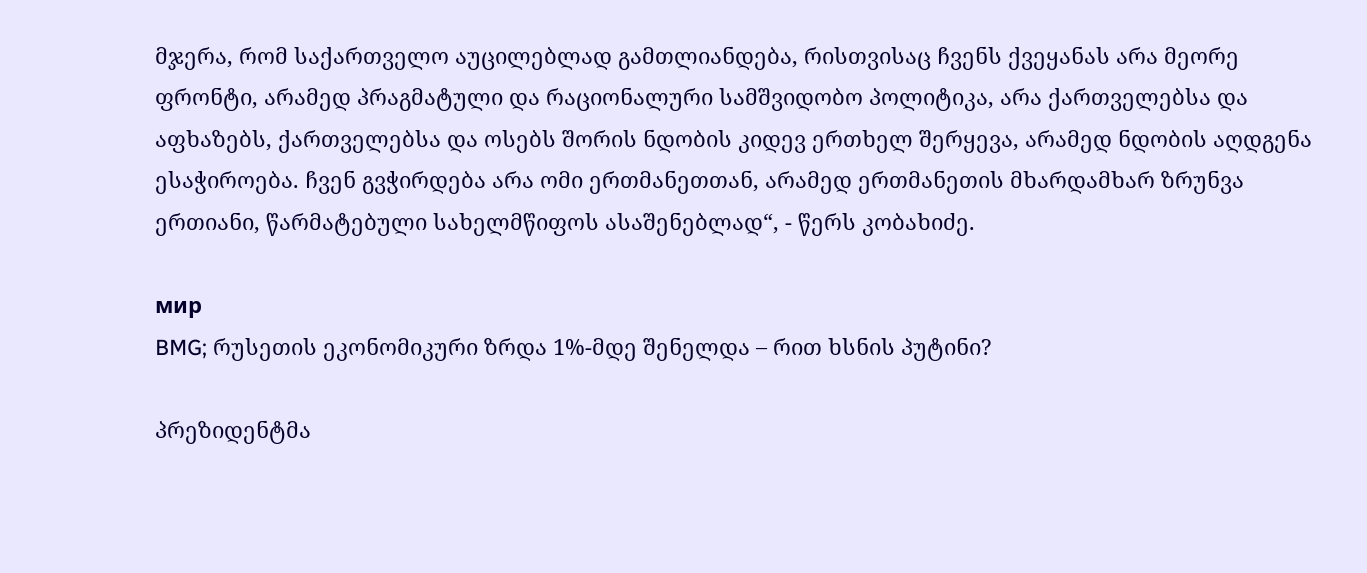მჯერა, რომ საქართველო აუცილებლად გამთლიანდება, რისთვისაც ჩვენს ქვეყანას არა მეორე ფრონტი, არამედ პრაგმატული და რაციონალური სამშვიდობო პოლიტიკა, არა ქართველებსა და აფხაზებს, ქართველებსა და ოსებს შორის ნდობის კიდევ ერთხელ შერყევა, არამედ ნდობის აღდგენა ესაჭიროება. ჩვენ გვჭირდება არა ომი ერთმანეთთან, არამედ ერთმანეთის მხარდამხარ ზრუნვა ერთიანი, წარმატებული სახელმწიფოს ასაშენებლად“, - წერს კობახიძე.

мир
BMG; რუსეთის ეკონომიკური ზრდა 1%-მდე შენელდა – რით ხსნის პუტინი?

პრეზიდენტმა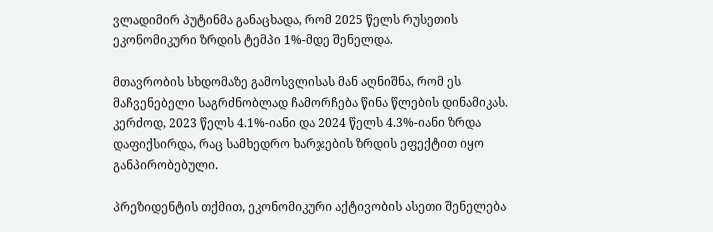ვლადიმირ პუტინმა განაცხადა, რომ 2025 წელს რუსეთის ეკონომიკური ზრდის ტემპი 1%-მდე შენელდა.

მთავრობის სხდომაზე გამოსვლისას მან აღნიშნა, რომ ეს მაჩვენებელი საგრძნობლად ჩამორჩება წინა წლების დინამიკას. კერძოდ, 2023 წელს 4.1%-იანი და 2024 წელს 4.3%-იანი ზრდა დაფიქსირდა, რაც სამხედრო ხარჯების ზრდის ეფექტით იყო განპირობებული.

პრეზიდენტის თქმით, ეკონომიკური აქტივობის ასეთი შენელება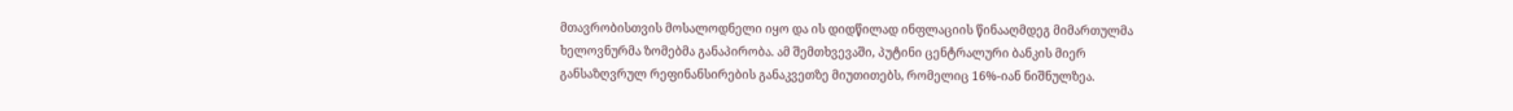მთავრობისთვის მოსალოდნელი იყო და ის დიდწილად ინფლაციის წინააღმდეგ მიმართულმა ხელოვნურმა ზომებმა განაპირობა. ამ შემთხვევაში, პუტინი ცენტრალური ბანკის მიერ განსაზღვრულ რეფინანსირების განაკვეთზე მიუთითებს, რომელიც 16%-იან ნიშნულზეა.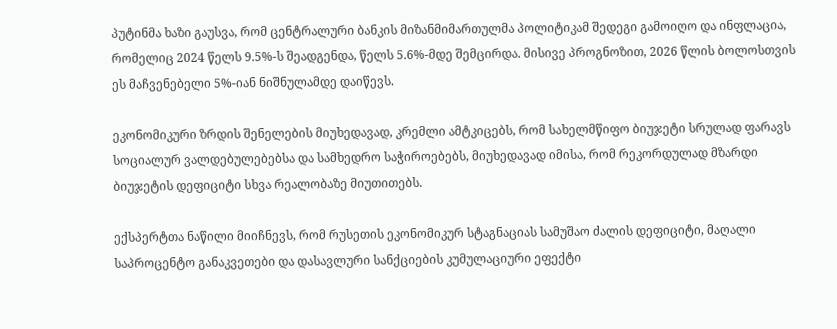პუტინმა ხაზი გაუსვა, რომ ცენტრალური ბანკის მიზანმიმართულმა პოლიტიკამ შედეგი გამოიღო და ინფლაცია, რომელიც 2024 წელს 9.5%-ს შეადგენდა, წელს 5.6%-მდე შემცირდა. მისივე პროგნოზით, 2026 წლის ბოლოსთვის ეს მაჩვენებელი 5%-იან ნიშნულამდე დაიწევს.

ეკონომიკური ზრდის შენელების მიუხედავად, კრემლი ამტკიცებს, რომ სახელმწიფო ბიუჯეტი სრულად ფარავს სოციალურ ვალდებულებებსა და სამხედრო საჭიროებებს, მიუხედავად იმისა, რომ რეკორდულად მზარდი ბიუჯეტის დეფიციტი სხვა რეალობაზე მიუთითებს.

ექსპერტთა ნაწილი მიიჩნევს, რომ რუსეთის ეკონომიკურ სტაგნაციას სამუშაო ძალის დეფიციტი, მაღალი საპროცენტო განაკვეთები და დასავლური სანქციების კუმულაციური ეფექტი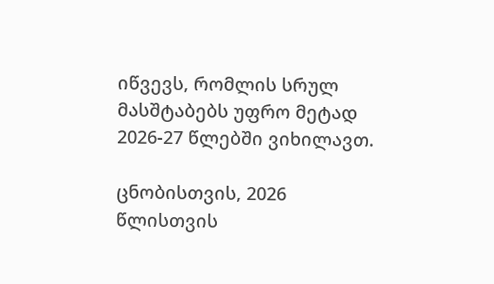იწვევს, რომლის სრულ მასშტაბებს უფრო მეტად 2026-27 წლებში ვიხილავთ.

ცნობისთვის, 2026 წლისთვის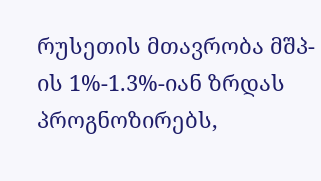რუსეთის მთავრობა მშპ-ის 1%-1.3%-იან ზრდას პროგნოზირებს,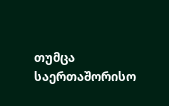თუმცა საერთაშორისო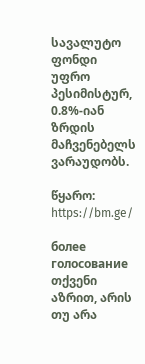სავალუტო ფონდი უფრო პესიმისტურ, 0.8%-იან ზრდის მაჩვენებელს ვარაუდობს.

წყარო:  https://bm.ge/

более
голосование
თქვენი აზრით, არის თუ არა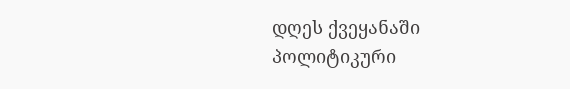დღეს ქვეყანაში პოლიტიკური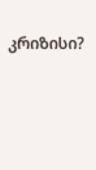კრიზისი?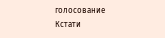голосование
Кстати